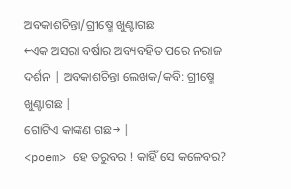ଅବକାଶଚିନ୍ତା/ଗ୍ରୀଷ୍ମେ ଖୁଣ୍ଟାଗଛ
←ଏକ ଅସରା ବର୍ଷାର ଅବ୍ୟବହିତ ପରେ ନରାଜ ଦର୍ଶନ | ଅବକାଶଚିନ୍ତା ଲେଖକ/କବି: ଗ୍ରୀଷ୍ମେ ଖୁଣ୍ଟାଗଛ |
ଗୋଟିଏ କାଙ୍କଣ ଗଛ→ |
<poem> ହେ ତରୁବର ! କାହିଁ ସେ କଳେବର?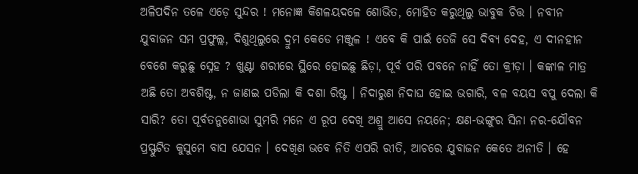ଅଳିପଦିନ ତଳେ ଏଡ଼େ ସୁନ୍ଦର ! ମନୋଜ୍ଞ କିଶଳୟଦଳେ ଶୋଭିତ, ମୋହିତ କରୁଥିଲୁ ଭାବୁକ ଚିତ୍ତ । ନବୀନ ଯୁବାଜନ ସମ ପ୍ରଫୁଲ୍ଲ, ଦିଶୁଥିଲୁରେ ଦ୍ରୁମ କେଡେ ମଞ୍ଜୁଳ ! ଏବେ କି ପାଇଁ ତେଜି ସେ ଦିବ୍ୟ ଦେହ, ଏ ଦୀନହୀନ ବେଶେ କରୁଛୁ ସ୍ନେହ ? ଖୁଣ୍ଟା ଶରୀରେ ସ୍ଥିରେ ହୋଇଛୁ ଛିଡ଼ା, ପୂର୍ବ ପରି ପବନେ ନାହିଁ ତୋ କ୍ରୀଡ଼ା । କଙ୍କାଳ ମାତ୍ର ଅଛି ତୋ ଅବଶିଷ୍ଟ, ନ ଜାଣଇ ପଡିଲା କି ଦଶା ରିଷ୍ଟ । ନିଦାରୁଣ ନିଦାଘ ହୋଇ ଭଗାରି, ବଳ ବୟସ ବପୁ ଦେଲା କି ସାରି? ତୋ ପୂର୍ବତନୁଶୋଭା ସୁମରି ମନେ ଏ ରୂପ ଦେଖି ଅଶ୍ରୁ ଆସେ ନୟନେ; କ୍ଷଣ-ଭଙ୍ଗୁର ସିନା ନର-ଯୌବନ ପ୍ରସ୍ଫୁଟିତ କୁସୁମେ ବାସ ଯେସନ । ଦେଖିଣ ଭବେ ନିତି ଏପରି ରୀତି, ଆଚରେ ଯୁବାଜନ କେତେ ଅନୀତି । ହେ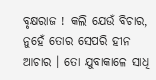ବୃକ୍ଷରାଜ ! କଲି ଯେଉଁ ବିଚାର, ନୁହେଁ ତୋର ସେପରି ହୀନ ଆଚାର । ତୋ ଯୁବାକାଳେ ସାଧି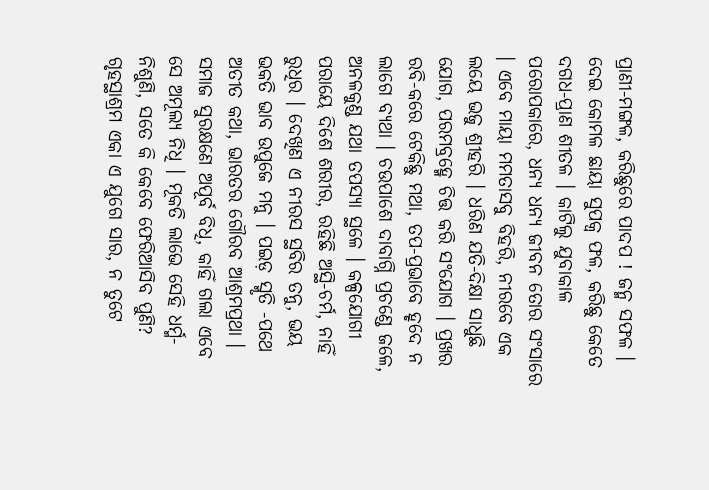ପ୍ରାଣୀ-ମଙ୍ଗଳ, କରିଛୁରେ ପାଦପ ! ଜନ୍ମ ସଫଳ । ଦେଇ କୋମଳ ଛାୟା ସୁପକ୍ୱ ଫଳ, କରିଛୁ କେତେ ଦଗଧ-ପ୍ରାଣ ଶୀତଳ । କାଟିଲୁ ଯୁବାକାଳ ପରୋପକାରେ, ଧନ୍ୟ ଧନ୍ୟ ଜୀବନ ତୋର ସଂସାରେ । ଏବେ ମାୟା ମମତାସବୁ ବିହରି, ନୀରବେ ଏକ ଲୟେ ଭଜୁ ଶ୍ରୀହରି । ଧରିଣ ଯତି-ଦିକ୍ଷା ସାଧୁଛି ଯୋଗ, ପରମବ୍ରହ୍ମେ ଚିତ୍ତ କରି ସଂଯୋଗ । ପ୍ରଖର ରବି-କରେ ଟେକିଛୁ ମଥା, ତପ-ପ୍ରଭାବେ ହୃଦେ ନ ଲାଗେ ବ୍ୟଥା । ଚଉପାଶେ ଦାବାଗ୍ନି ପ୍ରଚଣ୍ଡେ ଜଳେ, ଅନଳକୁଣ୍ଡ ଯଥା ତପସ୍ୟା ସ୍ଥଳେ । କଳ୍ପଯୋଗୀ ପରାୟେ ଦିଶେ ଶରୀର, ରହିଛି ଅସ୍ଥି-ଚର୍ମ, ନାହିଁ ରୁଧିର । ଦେଖିଣ ଏ ନୀରସ ସ୍ଥବିର ତନୁ, ଭୟ ଭକତି ଭାବ ଉପୁଜେ ମନୁ । ପଇଡ଼ ସ୍ମୃତି -ପଥେ ଅତୀତ କଥା, ଭାରତର ଗୌରବ ଆଶ୍ରମପ୍ରଥା । ସମାଜ ସୁରକ୍ଷଣେ ଅପୂର୍ବ ବିଧି, କାହିଁ ଗଲା ଏବେ ସେ ଅମୂଲ୍ୟ ନିଧି । ମୂକତି ଲାଭେ ସେହି ଧର୍ମ୍ମ-ନିଶୁଣି, ସତେ କି କେବେ ଫେରିଆସିବ ପୁଣି? ଗୃହସ୍ଥାଶ୍ରମ ଏକା ଏ ଯୁଗେ ସାର, ନ ତୁଟେ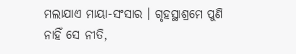ମଲାଯାଏ ମାୟା-ସଂସାର । ଗୃହସ୍ଥାଶ୍ରମେ ପୁଣି ନାହିଁ ସେ ନୀତି,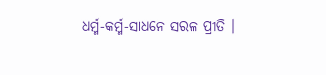ଧର୍ମ୍ମ-କର୍ମ୍ମ-ସାଧନେ ସରଳ ପ୍ରୀତି ।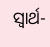ସ୍ୱାର୍ଥ-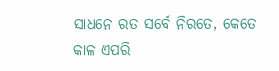ସାଧନେ ରତ ସର୍ବେ ନିରତେ, କେତେ କାଳ ଏପରି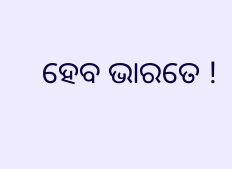ହେବ ଭାରତେ !